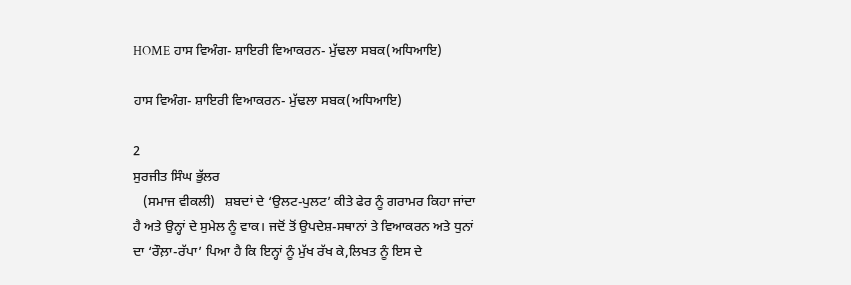HOME ਹਾਸ ਵਿਅੰਗ- ਸ਼ਾਇਰੀ ਵਿਆਕਰਨ- ਮੁੱਢਲਾ ਸਬਕ(ਅਧਿਆਇ)

ਹਾਸ ਵਿਅੰਗ- ਸ਼ਾਇਰੀ ਵਿਆਕਰਨ- ਮੁੱਢਲਾ ਸਬਕ(ਅਧਿਆਇ)

2
ਸੁਰਜੀਤ ਸਿੰਘ ਭੁੱਲਰ
   (ਸਮਾਜ ਵੀਕਲੀ)   ਸ਼ਬਦਾਂ ਦੇ ‘ਉਲਟ-ਪੁਲਟ’ ਕੀਤੇ ਫੇਰ ਨੂੰ ਗਰਾਮਰ ਕਿਹਾ ਜਾਂਦਾ ਹੈ ਅਤੇ ਉਨ੍ਹਾਂ ਦੇ ਸੁਮੇਲ ਨੂੰ ਵਾਕ। ਜਦੋਂ ਤੋਂ ਉਪਦੇਸ਼-ਸਥਾਨਾਂ ਤੇ ਵਿਆਕਰਨ ਅਤੇ ਧੁਨਾਂ ਦਾ ‘ਰੌਲ਼ਾ-ਰੱਪਾ’ ਪਿਆ ਹੈ ਕਿ ਇਨ੍ਹਾਂ ਨੂੰ ਮੁੱਖ ਰੱਖ ਕੇ,ਲਿਖਤ ਨੂੰ ਇਸ ਦੇ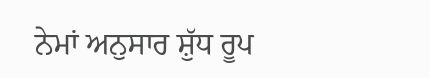ਨੇਮਾਂ ਅਨੁਸਾਰ ਸ਼ੁੱਧ ਰੂਪ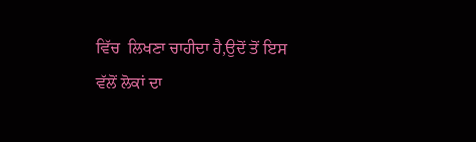ਵਿੱਚ  ਲਿਖਣਾ ਚਾਹੀਦਾ ਹੈ,ਉਦੋਂ ਤੋਂ ਇਸ ਵੱਲੋਂ ਲੋਕਾਂ ਦਾ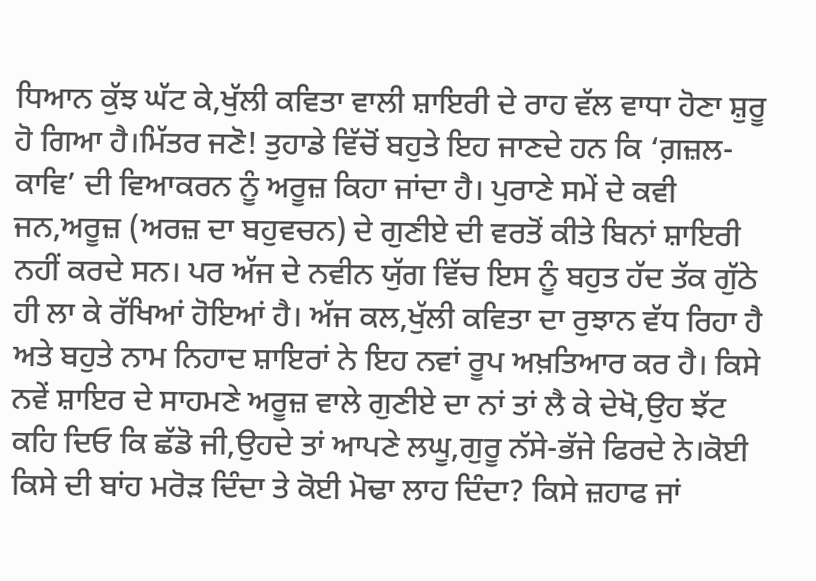ਧਿਆਨ ਕੁੱਝ ਘੱਟ ਕੇ,ਖੁੱਲੀ ਕਵਿਤਾ ਵਾਲੀ ਸ਼ਾਇਰੀ ਦੇ ਰਾਹ ਵੱਲ ਵਾਧਾ ਹੋਣਾ ਸ਼ੁਰੂ ਹੋ ਗਿਆ ਹੈ।ਮਿੱਤਰ ਜਣੋ! ਤੁਹਾਡੇ ਵਿੱਚੋਂ ਬਹੁਤੇ ਇਹ ਜਾਣਦੇ ਹਨ ਕਿ ‘ਗ਼ਜ਼ਲ-ਕਾਵਿ’ ਦੀ ਵਿਆਕਰਨ ਨੂੰ ਅਰੂਜ਼ ਕਿਹਾ ਜਾਂਦਾ ਹੈ। ਪੁਰਾਣੇ ਸਮੇਂ ਦੇ ਕਵੀ ਜਨ,ਅਰੂਜ਼ (ਅਰਜ਼ ਦਾ ਬਹੁਵਚਨ) ਦੇ ਗੁਣੀਏ ਦੀ ਵਰਤੋਂ ਕੀਤੇ ਬਿਨਾਂ ਸ਼ਾਇਰੀ ਨਹੀਂ ਕਰਦੇ ਸਨ। ਪਰ ਅੱਜ ਦੇ ਨਵੀਨ ਯੁੱਗ ਵਿੱਚ ਇਸ ਨੂੰ ਬਹੁਤ ਹੱਦ ਤੱਕ ਗੁੱਠੇ ਹੀ ਲਾ ਕੇ ਰੱਖਿਆਂ ਹੋਇਆਂ ਹੈ। ਅੱਜ ਕਲ,ਖੁੱਲੀ ਕਵਿਤਾ ਦਾ ਰੁਝਾਨ ਵੱਧ ਰਿਹਾ ਹੈ ਅਤੇ ਬਹੁਤੇ ਨਾਮ ਨਿਹਾਦ ਸ਼ਾਇਰਾਂ ਨੇ ਇਹ ਨਵਾਂ ਰੂਪ ਅਖ਼ਤਿਆਰ ਕਰ ਹੈ। ਕਿਸੇ ਨਵੇਂ ਸ਼ਾਇਰ ਦੇ ਸਾਹਮਣੇ ਅਰੂਜ਼ ਵਾਲੇ ਗੁਣੀਏ ਦਾ ਨਾਂ ਤਾਂ ਲੈ ਕੇ ਦੇਖੋ,ਉਹ ਝੱਟ ਕਹਿ ਦਿਓ ਕਿ ਛੱਡੋ ਜੀ,ਉਹਦੇ ਤਾਂ ਆਪਣੇ ਲਘੂ,ਗੁਰੂ ਨੱਸੇ-ਭੱਜੇ ਫਿਰਦੇ ਨੇ।ਕੋਈ ਕਿਸੇ ਦੀ ਬਾਂਹ ਮਰੋੜ ਦਿੰਦਾ ਤੇ ਕੋਈ ਮੋਢਾ ਲਾਹ ਦਿੰਦਾ? ਕਿਸੇ ਜ਼ਹਾਫ ਜਾਂ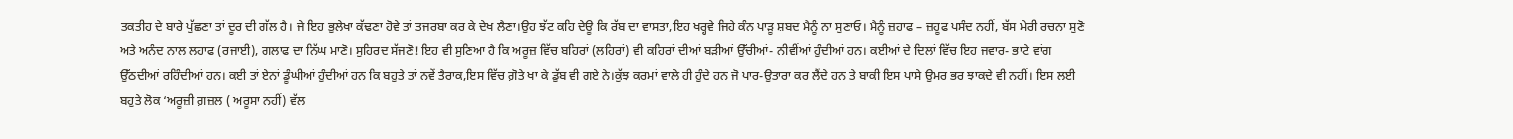ਤਕਤੀਹ ਦੇ ਬਾਰੇ ਪੁੱਛਣਾ ਤਾਂ ਦੂਰ ਦੀ ਗੱਲ ਹੈ। ਜੇ ਇਹ ਭੁਲੇਖਾ ਕੱਢਣਾ ਹੋਵੇ ਤਾਂ ਤਜਰਬਾ ਕਰ ਕੇ ਦੇਖ ਲੈਣਾ।ਉਹ ਝੱਟ ਕਹਿ ਦੇਊ ਕਿ ਰੱਬ ਦਾ ਵਾਸਤਾ,ਇਹ ਖਰ੍ਹਵੇ ਜਿਹੇ ਕੰਨ ਪਾੜੂ ਸ਼ਬਦ ਮੈਨੂੰ ਨਾ ਸੁਣਾਓ। ਮੈਨੂੰ ਜ਼ਹਾਫ – ਜ਼ਹੂਫ ਪਸੰਦ ਨਹੀਂ, ਬੱਸ ਮੇਰੀ ਰਚਨਾ ਸੁਣੋ ਅਤੇ ਅਨੰਦ ਨਾਲ ਲਹਾਫ (ਰਜਾਈ), ਗਲਾਫ ਦਾ ਨਿੱਘ ਮਾਣੋ। ਸੁਹਿਰਦ ਸੱਜਣੋ! ਇਹ ਵੀ ਸੁਣਿਆ ਹੈ ਕਿ ਅਰੂਜ਼ ਵਿੱਚ ਬਹਿਰਾਂ (ਲਹਿਰਾਂ) ਵੀ ਕਹਿਰਾਂ ਦੀਆਂ ਬੜੀਆਂ ਉੱਚੀਆਂ- ਨੀਵੀਂਆਂ ਹੁੰਦੀਆਂ ਹਨ। ਕਈਆਂ ਦੇ ਦਿਲਾਂ ਵਿੱਚ ਇਹ ਜਵਾਰ- ਭਾਟੇ ਵਾਂਗ ਉੱਠਦੀਆਂ ਰਹਿੰਦੀਆਂ ਹਨ। ਕਈ ਤਾਂ ਏਨਾਂ ਡੂੰਘੀਆਂ ਹੁੰਦੀਆਂ ਹਨ ਕਿ ਬਹੁਤੇ ਤਾਂ ਨਵੇਂ ਤੈਰਾਕ,ਇਸ ਵਿੱਚ ਗ਼ੋਤੇ ਖਾ ਕੇ ਡੁੱਬ ਵੀ ਗਏ ਨੇ।ਕੁੱਝ ਕਰਮਾਂ ਵਾਲੇ ਹੀ ਹੁੰਦੇ ਹਨ ਜੋ ਪਾਰ-ਉਤਾਰਾ ਕਰ ਲੈਂਦੇ ਹਨ ਤੇ ਬਾਕੀ ਇਸ ਪਾਸੇ ਉਮਰ ਭਰ ਝਾਕਦੇ ਵੀ ਨਹੀਂ। ਇਸ ਲਈ ਬਹੁਤੇ ਲੋਕ ‘ਅਰੂਜ਼ੀ ਗ਼ਜ਼ਲ ( ਅਰੂਸਾ ਨਹੀਂ) ਵੱਲ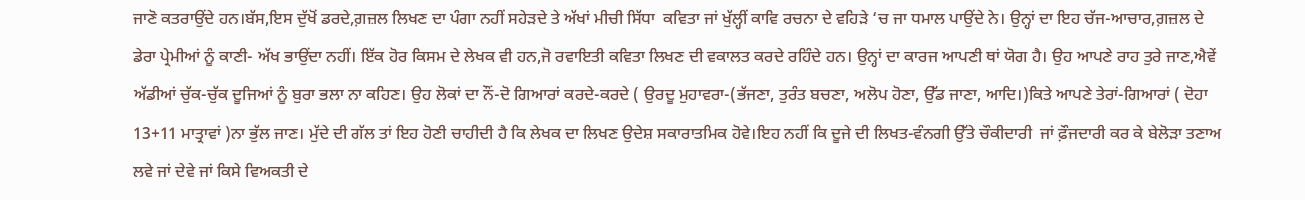ਜਾਣੋ ਕਤਰਾਉਂਦੇ ਹਨ।ਬੱਸ,ਇਸ ਦੁੱਖੋਂ ਡਰਦੇ,ਗ਼ਜ਼ਲ ਲਿਖਣ ਦਾ ਪੰਗਾ ਨਹੀਂ ਸਹੇੜਦੇ ਤੇ ਅੱਖਾਂ ਮੀਚੀ ਸਿੱਧਾ  ਕਵਿਤਾ ਜਾਂ ਖੁੱਲ੍ਹੀਂ ਕਾਵਿ ਰਚਨਾ ਦੇ ਵਹਿੜੇ ‘ਚ ਜਾ ਧਮਾਲ ਪਾਉਂਦੇ ਨੇ। ਉਨ੍ਹਾਂ ਦਾ ਇਹ ਚੱਜ-ਆਚਾਰ,ਗ਼ਜ਼ਲ ਦੇ ਡੇਰਾ ਪ੍ਰੇਮੀਆਂ ਨੂੰ ਕਾਣੀ- ਅੱਖ ਭਾਉਂਦਾ ਨਹੀਂ। ਇੱਕ ਹੋਰ ਕਿਸਮ ਦੇ ਲੇਖਕ ਵੀ ਹਨ,ਜੋ ਰਵਾਇਤੀ ਕਵਿਤਾ ਲਿਖਣ ਦੀ ਵਕਾਲਤ ਕਰਦੇ ਰਹਿੰਦੇ ਹਨ। ਉਨ੍ਹਾਂ ਦਾ ਕਾਰਜ ਆਪਣੀ ਥਾਂ ਯੋਗ ਹੈ। ਉਹ ਆਪਣੇ ਰਾਹ ਤੁਰੇ ਜਾਣ,ਐਵੇਂ ਅੱਡੀਆਂ ਚੁੱਕ-ਚੁੱਕ ਦੂਜਿਆਂ ਨੂੰ ਬੁਰਾ ਭਲਾ ਨਾ ਕਹਿਣ। ਉਹ ਲੋਕਾਂ ਦਾ ਨੌਂ-ਦੋ ਗਿਆਰਾਂ ਕਰਦੇ-ਕਰਦੇ ( ਉਰਦੂ ਮੁਹਾਵਰਾ-(ਭੱਜਣਾ, ਤੁਰੰਤ ਬਚਣਾ, ਅਲੋਪ ਹੋਣਾ, ਉੱਡ ਜਾਣਾ, ਆਦਿ।)ਕਿਤੇ ਆਪਣੇ ਤੇਰਾਂ-ਗਿਆਰਾਂ ( ਦੋਹਾ 13+11 ਮਾਤ੍ਰਾਵਾਂ )ਨਾ ਭੁੱਲ ਜਾਣ। ਮੁੱਦੇ ਦੀ ਗੱਲ ਤਾਂ ਇਹ ਹੋਣੀ ਚਾਹੀਦੀ ਹੈ ਕਿ ਲੇਖਕ ਦਾ ਲਿਖਣ ਉਦੇਸ਼ ਸਕਾਰਾਤਮਿਕ ਹੋਵੇ।ਇਹ ਨਹੀਂ ਕਿ ਦੂਜੇ ਦੀ ਲਿਖਤ-ਵੰਨਗੀ ਉੱਤੇ ਚੌਕੀਦਾਰੀ  ਜਾਂ ਫ਼ੌਜਦਾਰੀ ਕਰ ਕੇ ਬੇਲੋੜਾ ਤਣਾਅ ਲਵੇ ਜਾਂ ਦੇਵੇ ਜਾਂ ਕਿਸੇ ਵਿਅਕਤੀ ਦੇ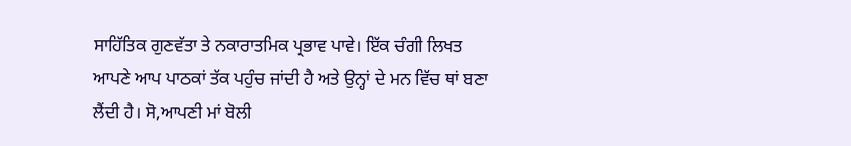ਸਾਹਿੱਤਿਕ ਗੁਣਵੱਤਾ ਤੇ ਨਕਾਰਾਤਮਿਕ ਪ੍ਰਭਾਵ ਪਾਵੇ। ਇੱਕ ਚੰਗੀ ਲਿਖਤ ਆਪਣੇ ਆਪ ਪਾਠਕਾਂ ਤੱਕ ਪਹੁੰਚ ਜਾਂਦੀ ਹੈ ਅਤੇ ਉਨ੍ਹਾਂ ਦੇ ਮਨ ਵਿੱਚ ਥਾਂ ਬਣਾ ਲੈਂਦੀ ਹੈ। ਸੋ,ਆਪਣੀ ਮਾਂ ਬੋਲੀ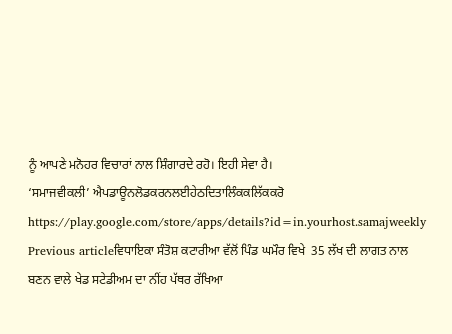ਨੂੰ ਆਪਣੇ ਮਨੋਹਰ ਵਿਚਾਰਾਂ ਨਾਲ ਸ਼ਿੰਗਾਰਦੇ ਰਹੋ। ਇਹੀ ਸੇਵਾ ਹੈ।
‘ਸਮਾਜਵੀਕਲੀ’ ਐਪਡਾਊਨਲੋਡਕਰਨਲਈਹੇਠਦਿਤਾਲਿੰਕਕਲਿੱਕਕਰੋ
https://play.google.com/store/apps/details?id=in.yourhost.samajweekly
Previous articleਵਿਧਾਇਕਾ ਸੰਤੋਸ਼ ਕਟਾਰੀਆ ਵੱਲੋਂ ਪਿੰਡ ਘਮੌਰ ਵਿਖੇ  35 ਲੱਖ ਦੀ ਲਾਗਤ ਨਾਲ ਬਣਨ ਵਾਲੇ ਖੇਡ ਸਟੇਡੀਅਮ ਦਾ ਨੀਂਹ ਪੱਥਰ ਰੱਖਿਆ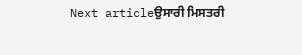Next articleਉਸਾਰੀ ਮਿਸਤਰੀ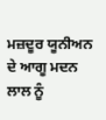ਮਜ਼ਦੂਰ ਯੂਨੀਅਨ ਦੇ ਆਗੂ ਮਦਨ ਲਾਲ ਨੂੰ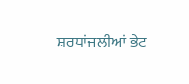ਸ਼ਰਧਾਂਜਲੀਆਂ ਭੇਟ